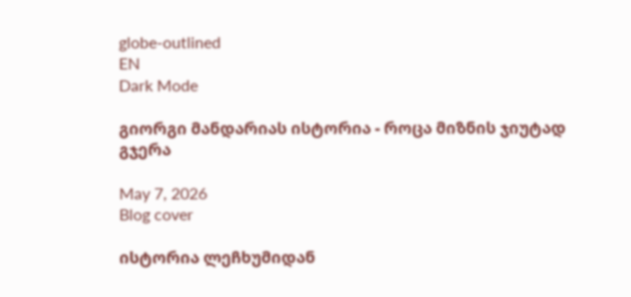globe-outlined
EN
Dark Mode

გიორგი მანდარიას ისტორია - როცა მიზნის ჯიუტად გჯერა

May 7, 2026
Blog cover

ისტორია ლეჩხუმიდან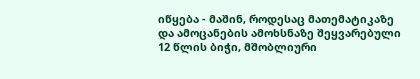იწყება - მაშინ, როდესაც მათემატიკაზე და ამოცანების ამოხსნაზე შეყვარებული 12 წლის ბიჭი, მშობლიური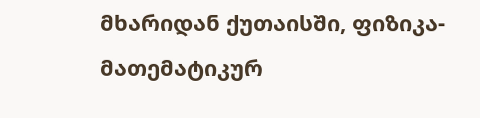მხარიდან ქუთაისში, ფიზიკა-მათემატიკურ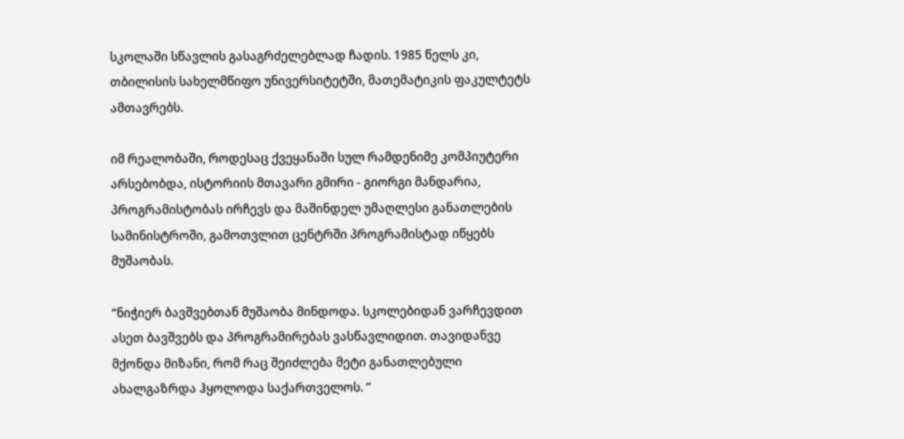სკოლაში სწავლის გასაგრძელებლად ჩადის. 1985 წელს კი, თბილისის სახელმწიფო უნივერსიტეტში, მათემატიკის ფაკულტეტს ამთავრებს.

იმ რეალობაში, როდესაც ქვეყანაში სულ რამდენიმე კომპიუტერი არსებობდა, ისტორიის მთავარი გმირი - გიორგი მანდარია, პროგრამისტობას ირჩევს და მაშინდელ უმაღლესი განათლების სამინისტროში, გამოთვლით ცენტრში პროგრამისტად იწყებს მუშაობას.

“ნიჭიერ ბავშვებთან მუშაობა მინდოდა. სკოლებიდან ვარჩევდით ასეთ ბავშვებს და პროგრამირებას ვასწავლიდით. თავიდანვე მქონდა მიზანი, რომ რაც შეიძლება მეტი განათლებული ახალგაზრდა ჰყოლოდა საქართველოს. ”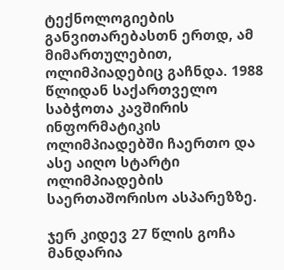ტექნოლოგიების განვითარებასთნ ერთდ, ამ მიმართულებით, ოლიმპიადებიც გაჩნდა. 1988 წლიდან საქართველო საბჭოთა კავშირის ინფორმატიკის ოლიმპიადებში ჩაერთო და ასე აიღო სტარტი ოლიმპიადების საერთაშორისო ასპარეზზე.

ჯერ კიდევ 27 წლის გოჩა მანდარია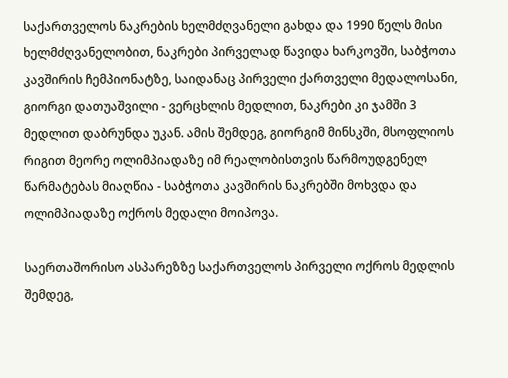საქართველოს ნაკრების ხელმძღვანელი გახდა და 1990 წელს მისი ხელმძღვანელობით, ნაკრები პირველად წავიდა ხარკოვში, საბჭოთა კავშირის ჩემპიონატზე, საიდანაც პირველი ქართველი მედალოსანი, გიორგი დათუაშვილი - ვერცხლის მედლით, ნაკრები კი ჯამში 3 მედლით დაბრუნდა უკან. ამის შემდეგ, გიორგიმ მინსკში, მსოფლიოს რიგით მეორე ოლიმპიადაზე იმ რეალობისთვის წარმოუდგენელ წარმატებას მიაღწია - საბჭოთა კავშირის ნაკრებში მოხვდა და ოლიმპიადაზე ოქროს მედალი მოიპოვა.

საერთაშორისო ასპარეზზე საქართველოს პირველი ოქროს მედლის შემდეგ,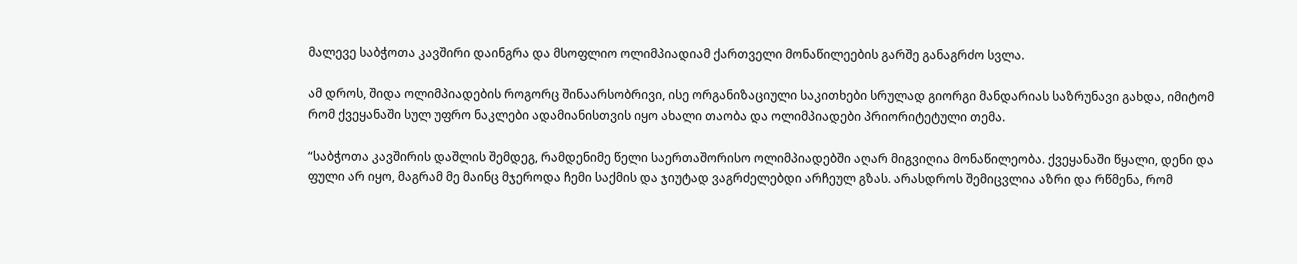მალევე საბჭოთა კავშირი დაინგრა და მსოფლიო ოლიმპიადიამ ქართველი მონაწილეების გარშე განაგრძო სვლა.

ამ დროს, შიდა ოლიმპიადების როგორც შინაარსობრივი, ისე ორგანიზაციული საკითხები სრულად გიორგი მანდარიას საზრუნავი გახდა, იმიტომ რომ ქვეყანაში სულ უფრო ნაკლები ადამიანისთვის იყო ახალი თაობა და ოლიმპიადები პრიორიტეტული თემა.

“საბჭოთა კავშირის დაშლის შემდეგ, რამდენიმე წელი საერთაშორისო ოლიმპიადებში აღარ მიგვიღია მონაწილეობა. ქვეყანაში წყალი, დენი და ფული არ იყო, მაგრამ მე მაინც მჯეროდა ჩემი საქმის და ჯიუტად ვაგრძელებდი არჩეულ გზას. არასდროს შემიცვლია აზრი და რწმენა, რომ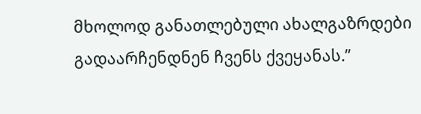მხოლოდ განათლებული ახალგაზრდები გადაარჩენდნენ ჩვენს ქვეყანას.”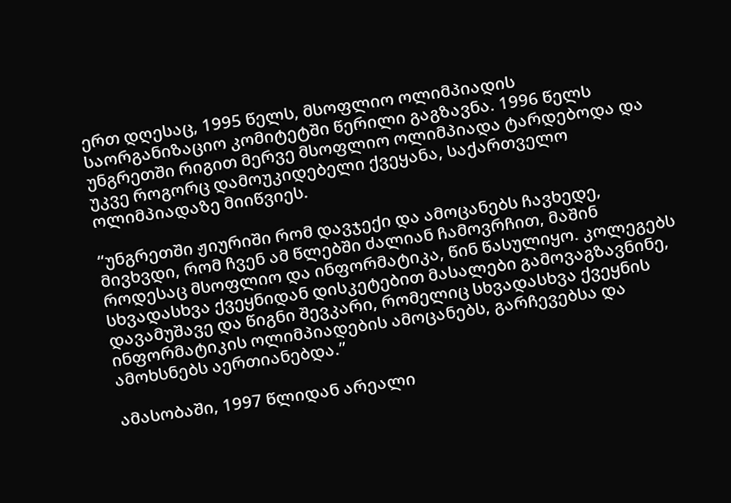ერთ დღესაც, 1995 წელს, მსოფლიო ოლიმპიადის საორგანიზაციო კომიტეტში წერილი გაგზავნა. 1996 წელს უნგრეთში რიგით მერვე მსოფლიო ოლიმპიადა ტარდებოდა და უკვე როგორც დამოუკიდებელი ქვეყანა, საქართველო ოლიმპიადაზე მიიწვიეს.

“უნგრეთში ჟიურიში რომ დავჯექი და ამოცანებს ჩავხედე, მივხვდი, რომ ჩვენ ამ წლებში ძალიან ჩამოვრჩით, მაშინ როდესაც მსოფლიო და ინფორმატიკა, წინ წასულიყო. კოლეგებს სხვადასხვა ქვეყნიდან დისკეტებით მასალები გამოვაგზავნინე, დავამუშავე და წიგნი შევკარი, რომელიც სხვადასხვა ქვეყნის ინფორმატიკის ოლიმპიადების ამოცანებს, გარჩევებსა და ამოხსნებს აერთიანებდა.”

ამასობაში, 1997 წლიდან არეალი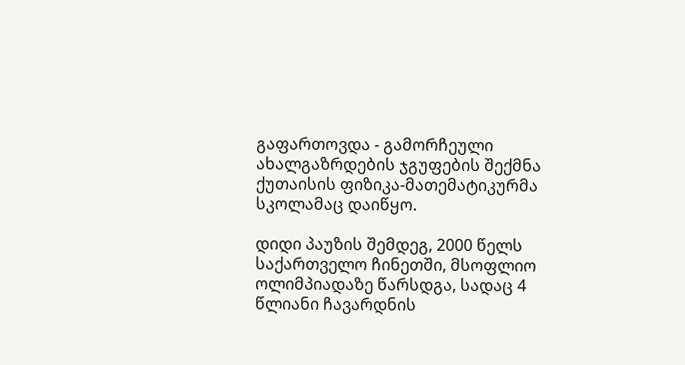გაფართოვდა - გამორჩეული ახალგაზრდების ჯგუფების შექმნა ქუთაისის ფიზიკა-მათემატიკურმა სკოლამაც დაიწყო.

დიდი პაუზის შემდეგ, 2000 წელს საქართველო ჩინეთში, მსოფლიო ოლიმპიადაზე წარსდგა, სადაც 4 წლიანი ჩავარდნის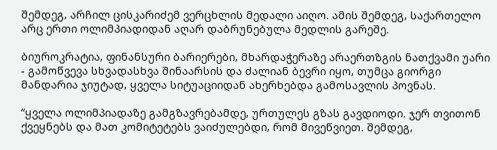შემდეგ, არჩილ ცისკარიძემ ვერცხლის მედალი აიღო. ამის შემდეგ, საქართელო არც ერთი ოლიმპიადიდან აღარ დაბრუნებულა მედლის გარეშე.

ბიუროკრატია, ფინანსური ბარიერები, მხარდაჭერაზე არაერთზგის ნათქვამი უარი - გამოწვევა სხვადასხვა შინაარსის და ძალიან ბევრი იყო, თუმცა გიორგი მანდარია ჯიუტად, ყველა სიტუაციიდან ახერხებდა გამოსავლის პოვნას.

“ყველა ოლიმპიადაზე გამგზავრებამდე, ურთულეს გზას გავდიოდი. ჯერ თვითონ ქვეყნებს და მათ კომიტეტებს ვაიძულებდი, რომ მივეწვიეთ. შემდეგ,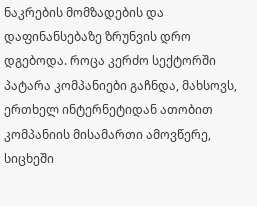ნაკრების მომზადების და დაფინანსებაზე ზრუნვის დრო დგებოდა. როცა კერძო სექტორში პატარა კომპანიები გაჩნდა, მახსოვს, ერთხელ ინტერნეტიდან ათობით კომპანიის მისამართი ამოვწერე, სიცხეში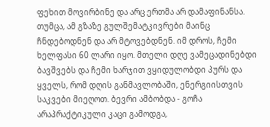ფეხით მოვირბინე და არც ერთმა არ დამაფინანსა. თუმცა, ამ გზაზე გულშემატკივრები მაინც ჩნდებოდნენ და არ მტოვებდნენ. იმ დროს, ჩემი ხელფასი 60 ლარი იყო. მთელი დღე ვამეცადინებდი ბავშვებს და ჩემი ხარჯით ვყიდულობდი პურს და ყველს, რომ დღის განმავლობაში, ენერგიისთვის საკვები მიეღოთ. ბევრი ამბობდა - გოჩა არაპრაქტიკული კაცი გამოდგა,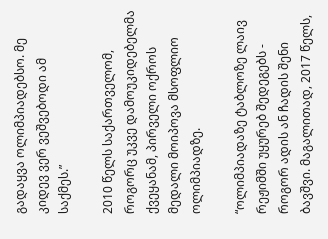გადაყვა ოლიმპიადებსო. მე კიდევ ვერ ვეშვებოდი ამ საქმეს.”

2010 წელს საქართველომ, როგორც უკვე დამოუკიდებელმა ქვეყანამ, პირველი ოქროს მედალი მოიპოვა მსოფლიო ოლიმპიადზე.

“ოლიმპიადაზე ტაბლოზე ლაივ რეჟიმში უყურებ შედეგებს - როგორ ადის ან ჩადის შენი ბავშვი. მაგალითად, 2017 წელს,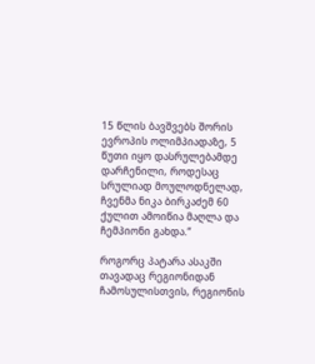15 წლის ბავშვებს შორის ევროპის ოლიმპიადაზე, 5 წუთი იყო დასრულებამდე დარჩენილი, როდესაც სრულიად მოულოდნელად, ჩვენმა ნიკა ბირკაძემ 60 ქულით ამოიწია მაღლა და ჩემპიონი გახდა.”

როგორც პატარა ასაკში თავადაც რეგიონიდან ჩამოსულისთვის, რეგიონის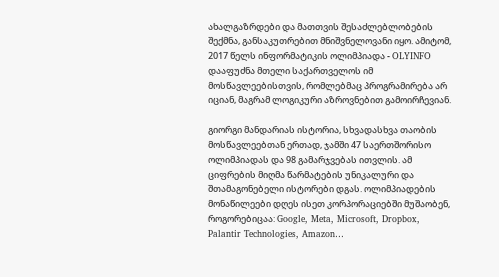ახალგაზრდები და მათთვის შესაძლებლობების შექმნა, განსაკუთრებით მნიშვნელოვანი იყო. ამიტომ, 2017 წელს ინფორმატიკის ოლიმპიადა - OLYINFO დააფუძნა მთელი საქართველოს იმ მოსწავლეებისთვის, რომლებმაც პროგრამირება არ იციან, მაგრამ ლოგიკური აზროვნებით გამოირჩევიან.

გიორგი მანდარიას ისტორია, სხვადასხვა თაობის მოსწავლეებთან ერთად, ჯამში 47 საერთშორისო ოლიმპიადას და 98 გამარჯვებას ითვლის. ამ ციფრების მიღმა წარმატების უნიკალური და შთამაგონებელი ისტორები დგას. ოლიმპიადების მონაწილეები დღეს ისეთ კორპორაციებში მუშაობენ, როგორებიცაა: Google, Meta, Microsoft, Dropbox, Palantir Technologies, Amazon…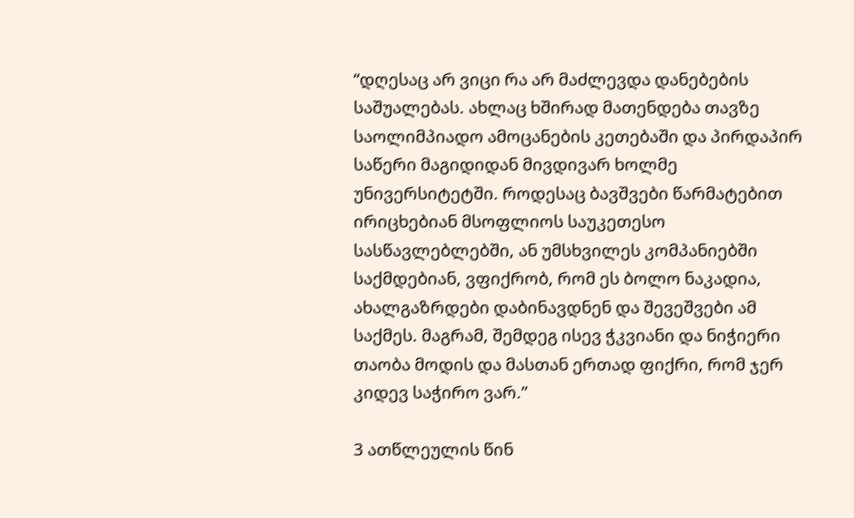“დღესაც არ ვიცი რა არ მაძლევდა დანებების საშუალებას. ახლაც ხშირად მათენდება თავზე საოლიმპიადო ამოცანების კეთებაში და პირდაპირ საწერი მაგიდიდან მივდივარ ხოლმე უნივერსიტეტში. როდესაც ბავშვები წარმატებით ირიცხებიან მსოფლიოს საუკეთესო სასწავლებლებში, ან უმსხვილეს კომპანიებში საქმდებიან, ვფიქრობ, რომ ეს ბოლო ნაკადია, ახალგაზრდები დაბინავდნენ და შევეშვები ამ საქმეს. მაგრამ, შემდეგ ისევ ჭკვიანი და ნიჭიერი თაობა მოდის და მასთან ერთად ფიქრი, რომ ჯერ კიდევ საჭირო ვარ.”

3 ათწლეულის წინ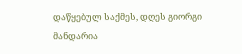დაწყებულ საქმეს, დღეს გიორგი მანდარია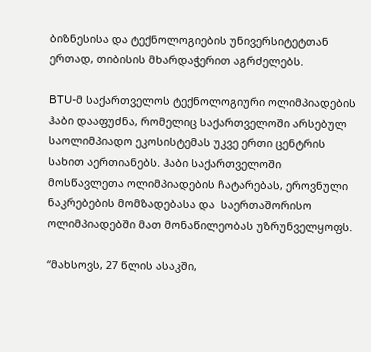ბიზნესისა და ტექნოლოგიების უნივერსიტეტთან ერთად, თიბისის მხარდაჭერით აგრძელებს.

BTU-მ საქართველოს ტექნოლოგიური ოლიმპიადების ჰაბი დააფუძნა, რომელიც საქართველოში არსებულ საოლიმპიადო ეკოსისტემას უკვე ერთი ცენტრის სახით აერთიანებს. ჰაბი საქართველოში მოსწავლეთა ოლიმპიადების ჩატარებას, ეროვნული ნაკრებების მომზადებასა და  საერთაშორისო ოლიმპიადებში მათ მონაწილეობას უზრუნველყოფს.

“მახსოვს, 27 წლის ასაკში,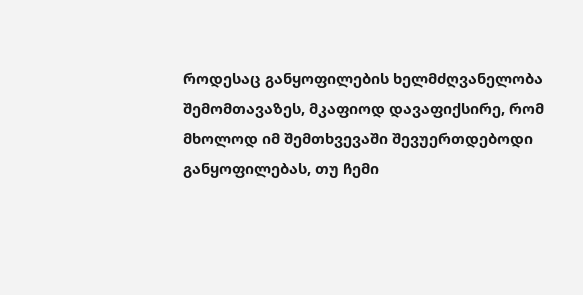როდესაც განყოფილების ხელმძღვანელობა შემომთავაზეს, მკაფიოდ დავაფიქსირე, რომ მხოლოდ იმ შემთხვევაში შევუერთდებოდი განყოფილებას, თუ ჩემი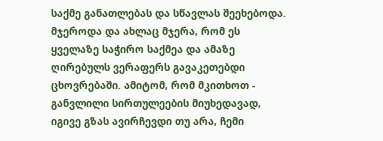საქმე განათლებას და სწავლას შეეხებოდა. მჯეროდა და ახლაც მჯერა, რომ ეს ყველაზე საჭირო საქმეა და ამაზე ღირებულს ვერაფერს გავაკეთებდი ცხოვრებაში. ამიტომ, რომ მკითხოთ - განვლილი სირთულეების მიუხედავად, იგივე გზას ავირჩევდი თუ არა, ჩემი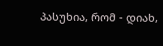პასუხია, რომ - დიახ,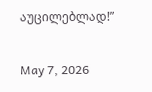აუცილებლად!”

May 7, 2026